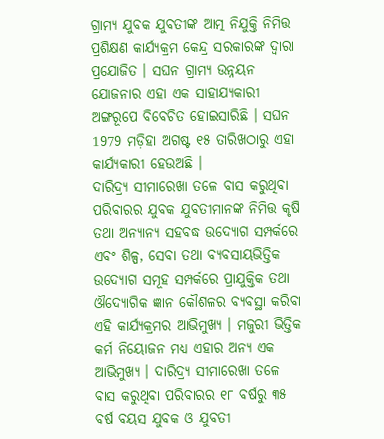ଗ୍ରାମ୍ୟ ଯୁବକ ଯୁବତୀଙ୍କ ଆତ୍ମ ନିଯୁକ୍ତି ନିମିତ୍ତ ପ୍ରଶିକ୍ଷଣ କାର୍ଯ୍ୟକ୍ରମ କେନ୍ଦ୍ର ସରକାରଙ୍କ ଦ୍ଵାରା ପ୍ରଯୋଜିତ । ସଘନ ଗ୍ରାମ୍ୟ ଉନ୍ନୟନ ଯୋଜନାର ଏହା ଏକ ସାହାଯ୍ୟକାରୀ ଅଙ୍ଗରୂପେ ବିବେଚିତ ହୋଇସାରିଛି । ସଘନ 1979 ମଡ଼ିହା ଅଗଷ୍ଟ ୧୫ ତାରିଖଠାରୁ ଏହା କାର୍ଯ୍ୟକାରୀ ହେଉଅଛି ।
ଦାରିଦ୍ର୍ୟ ସୀମାରେଖା ତଳେ ବାସ କରୁଥିବା ପରିବାରର ଯୁବକ ଯୁବତୀମାନଙ୍କ ନିମିତ୍ତ କୃଷି ତଥା ଅନ୍ୟାନ୍ୟ ସହବଦ୍ଧ ଉଦ୍ୟୋଗ ସମ୍ପର୍କରେ ଏବଂ ଶିଳ୍ପ, ସେବା ତଥା ବ୍ୟବସାୟଭିତ୍ତିକ ଉଦ୍ୟୋଗ ସମୂହ ସମ୍ପର୍କରେ ପ୍ରାଯୁକ୍ତିକ ତଥା ଔଦ୍ୟୋଗିକ ଜ୍ଞାନ କୌଶଳର ବ୍ୟବସ୍ଥା କରିବା ଏହି କାର୍ଯ୍ୟକ୍ରମର ଆଭିମୁଖ୍ୟ । ମଜୁରୀ ଭିତ୍ତିକ କର୍ମ ନିୟୋଜନ ମଧ୍ୟ ଏହାର ଅନ୍ୟ ଏକ ଆଭିମୁଖ୍ୟ । ଦାରିଦ୍ର୍ୟ ସୀମାରେଖା ତଳେ ବାସ କରୁଥିବା ପରିବାରର ୧୮ ବର୍ଷରୁ ୩୫ ବର୍ଷ ବୟସ ଯୁବକ ଓ ଯୁବତୀ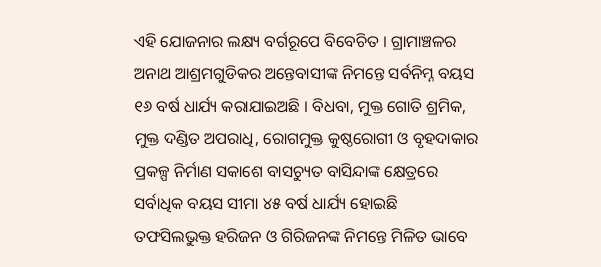ଏହି ଯୋଜନାର ଲକ୍ଷ୍ୟ ବର୍ଗରୂପେ ବିବେଚିତ । ଗ୍ରାମାଞ୍ଚଳର ଅନାଥ ଆଶ୍ରମଗୁଡିକର ଅନ୍ତେବାସୀଙ୍କ ନିମନ୍ତେ ସର୍ବନିମ୍ନ ବୟସ ୧୬ ବର୍ଷ ଧାର୍ଯ୍ୟ କରାଯାଇଅଛି । ବିଧବା, ମୁକ୍ତ ଗୋତି ଶ୍ରମିକ, ମୁକ୍ତ ଦଣ୍ଡିତ ଅପରାଧି, ରୋଗମୁକ୍ତ କୁଷ୍ଠରୋଗୀ ଓ ବୃହଦାକାର ପ୍ରକଳ୍ପ ନିର୍ମାଣ ସକାଶେ ବାସଚ୍ୟୁତ ବାସିନ୍ଦାଙ୍କ କ୍ଷେତ୍ରରେ ସର୍ବାଧିକ ବୟସ ସୀମା ୪୫ ବର୍ଷ ଧାର୍ଯ୍ୟ ହୋଇଛି
ତଫସିଲଭୁକ୍ତ ହରିଜନ ଓ ଗିରିଜନଙ୍କ ନିମନ୍ତେ ମିଳିତ ଭାବେ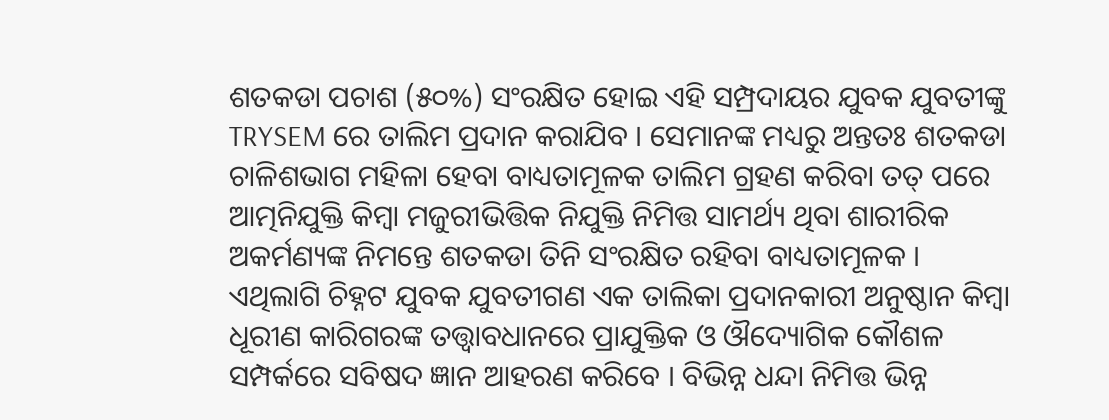ଶତକଡା ପଚାଶ (୫୦%) ସଂରକ୍ଷିତ ହୋଇ ଏହି ସମ୍ପ୍ରଦାୟର ଯୁବକ ଯୁବତୀଙ୍କୁ TRYSEM ରେ ତାଲିମ ପ୍ରଦାନ କରାଯିବ । ସେମାନଙ୍କ ମଧ୍ୟରୁ ଅନ୍ତତଃ ଶତକଡା ଚାଳିଶଭାଗ ମହିଳା ହେବା ବାଧ୍ୟତାମୂଳକ ତାଲିମ ଗ୍ରହଣ କରିବା ତତ୍ ପରେ ଆତ୍ମନିଯୁକ୍ତି କିମ୍ବା ମଜୁରୀଭିତ୍ତିକ ନିଯୁକ୍ତି ନିମିତ୍ତ ସାମର୍ଥ୍ୟ ଥିବା ଶାରୀରିକ ଅକର୍ମଣ୍ୟଙ୍କ ନିମନ୍ତେ ଶତକଡା ତିନି ସଂରକ୍ଷିତ ରହିବା ବାଧ୍ୟତାମୂଳକ ।
ଏଥିଲାଗି ଚିହ୍ନଟ ଯୁବକ ଯୁବତୀଗଣ ଏକ ତାଲିକା ପ୍ରଦାନକାରୀ ଅନୁଷ୍ଠାନ କିମ୍ବା ଧୂରୀଣ କାରିଗରଙ୍କ ତତ୍ତ୍ଵାବଧାନରେ ପ୍ରାଯୁକ୍ତିକ ଓ ଔଦ୍ୟୋଗିକ କୌଶଳ ସମ୍ପର୍କରେ ସବିଷଦ ଜ୍ଞାନ ଆହରଣ କରିବେ । ବିଭିନ୍ନ ଧନ୍ଦା ନିମିତ୍ତ ଭିନ୍ନ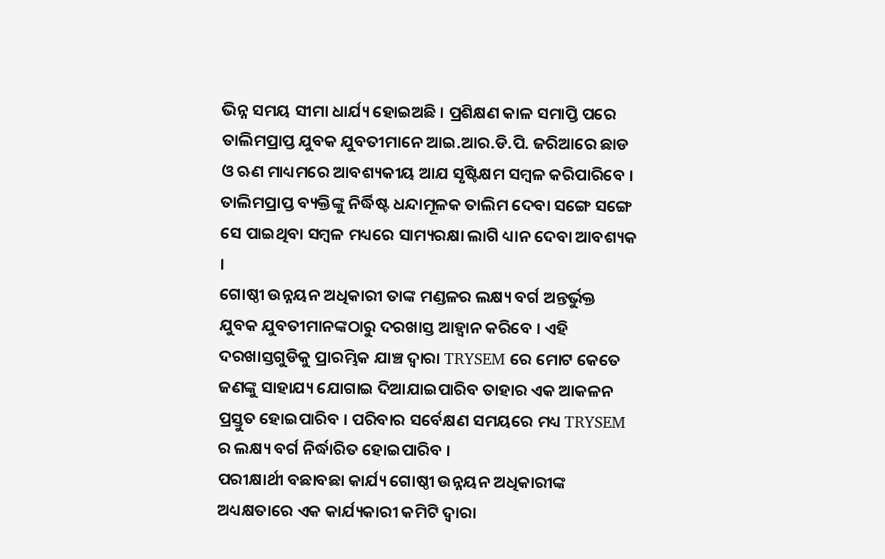ଭିନ୍ନ ସମୟ ସୀମା ଧାର୍ଯ୍ୟ ହୋଇଅଛି । ପ୍ରଶିକ୍ଷଣ କାଳ ସମାପ୍ତି ପରେ ତାଲିମପ୍ରାପ୍ତ ଯୁବକ ଯୁବତୀମାନେ ଆଇ.ଆର.ଡି.ପି. ଜରିଆରେ ଛାଡ ଓ ଋଣ ମାଧ୍ୟମରେ ଆବଶ୍ୟକୀୟ ଆଯ ସୃଷ୍ଟିକ୍ଷମ ସମ୍ବଳ କରିପାରିବେ । ତାଲିମପ୍ରାପ୍ତ ବ୍ୟକ୍ତିଙ୍କୁ ନିର୍ଦ୍ଧିଷ୍ଟ ଧନ୍ଦାମୂଳକ ତାଲିମ ଦେବା ସଙ୍ଗେ ସଙ୍ଗେ ସେ ପାଇଥିବା ସମ୍ବଳ ମଧ୍ୟରେ ସାମ୍ୟରକ୍ଷା ଲାଗି ଧ୍ୟାନ ଦେବା ଆବଶ୍ୟକ ।
ଗୋଷ୍ଠୀ ଉନ୍ନୟନ ଅଧିକାରୀ ତାଙ୍କ ମଣ୍ଡଳର ଲକ୍ଷ୍ୟ ବର୍ଗ ଅନ୍ତର୍ଭୁକ୍ତ ଯୁବକ ଯୁବତୀମାନଙ୍କଠାରୁ ଦରଖାସ୍ତ ଆହ୍ଵାନ କରିବେ । ଏହି ଦରଖାସ୍ତଗୁଡିକୁ ପ୍ରାରମ୍ଭିକ ଯାଞ୍ଚ ଦ୍ଵାରା TRYSEM ରେ ମୋଟ କେତେ ଜଣଙ୍କୁ ସାହାଯ୍ୟ ଯୋଗାଇ ଦିଆଯାଇପାରିବ ତାହାର ଏକ ଆକଳନ ପ୍ରସ୍ତୁତ ହୋଇପାରିବ । ପରିବାର ସର୍ବେକ୍ଷଣ ସମୟରେ ମଧ୍ୟ TRYSEM ର ଲକ୍ଷ୍ୟ ବର୍ଗ ନିର୍ଦ୍ଧାରିତ ହୋଇପାରିବ ।
ପରୀକ୍ଷାର୍ଥୀ ବଛାବଛା କାର୍ଯ୍ୟ ଗୋଷ୍ଠୀ ଉନ୍ନୟନ ଅଧିକାରୀଙ୍କ ଅଧ୍ୟକ୍ଷତାରେ ଏକ କାର୍ଯ୍ୟକାରୀ କମିଟି ଦ୍ଵାରା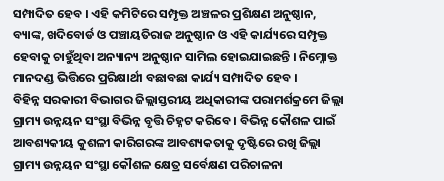ସମ୍ପାଦିତ ହେବ । ଏହି କମିଟିରେ ସମ୍ପୃକ୍ତ ଅଞ୍ଚଳର ପ୍ରଶିକ୍ଷଣ ଅନୁଷ୍ଠାନ, ବ୍ୟାଙ୍କ, ଖଦିବୋର୍ଡ ଓ ପଞ୍ଚାୟତିରାଜ ଅନୁଷ୍ଠାନ ଓ ଏହି କାର୍ଯ୍ୟରେ ସମ୍ପୃକ୍ତ ହେବାକୁ ଚାହୁଁଥିବା ଅନ୍ୟାନ୍ୟ ଅନୁଷ୍ଠାନ ସାମିଲ ହୋଇଯାଇଛନ୍ତି । ନିମ୍ନୋକ୍ତ ମାନଦଣ୍ଡ ଭିତ୍ତିରେ ପ୍ରରିକ୍ଷାର୍ଥୀ ବଛାବଛା କାର୍ଯ୍ୟ ସମ୍ପାଦିତ ହେବ ।
ବିହିନ୍ନ ସରକାରୀ ବିଭାଗର ଜିଲ୍ଲାସ୍ତରୀୟ ଅଧିକାରୀଙ୍କ ପରାମର୍ଶକ୍ରମେ ଜିଲ୍ଲା ଗ୍ରାମ୍ୟ ଉନ୍ନୟନ ସଂସ୍ଥା ବିଭିନ୍ନ ବୃତ୍ତି ଚିହ୍ନଟ କରିବେ । ବିଭିନ୍ନ କୌଶଳ ପାଇଁ ଆବଶ୍ୟକୀୟ କୁଶଳୀ କାରିଗରଙ୍କ ଆବଶ୍ୟକତାକୁ ଦୃଷ୍ଟିରେ ରଖି ଜିଲ୍ଲା ଗ୍ରାମ୍ୟ ଉନ୍ନୟନ ସଂସ୍ଥା କୌଶଳ କ୍ଷେତ୍ର ସର୍ବେକ୍ଷଣ ପରିଚାଳନା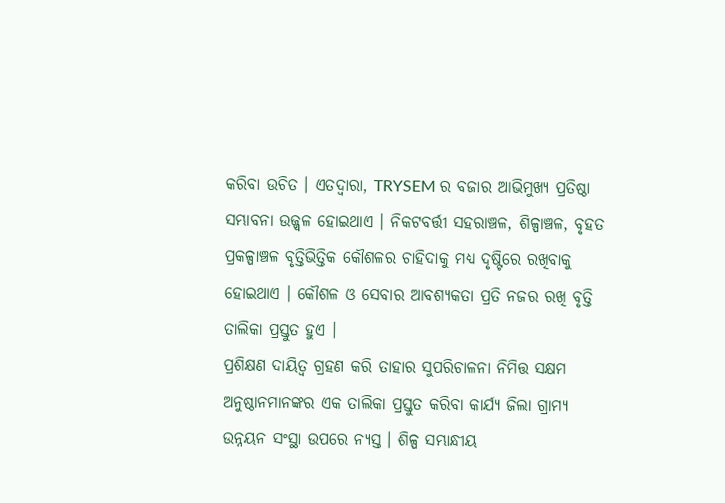କରିବା ଉଚିତ । ଏତଦ୍ୱାରା, TRYSEM ର ବଜାର ଆଭିମୁଖ୍ୟ ପ୍ରତିଷ୍ଠା ସମ୍ଭାବନା ଉଜ୍ଜ୍ଵଳ ହୋଇଥାଏ । ନିକଟବର୍ତ୍ତୀ ସହରାଞ୍ଚଳ, ଶିଳ୍ପାଞ୍ଚଳ, ବୃହତ ପ୍ରକଳ୍ପାଞ୍ଚଳ ବୃତ୍ତିଭିତ୍ତିକ କୌଶଳର ଚାହିଦାକୁ ମଧ୍ୟ ଦୃଷ୍ଟିରେ ରଖିବାକୁ ହୋଇଥାଏ । କୌଶଳ ଓ ସେବାର ଆବଶ୍ୟକତା ପ୍ରତି ନଜର ରଖି ବୃତ୍ତି ତାଲିକା ପ୍ରସ୍ତୁତ ହୁଏ ।
ପ୍ରଶିକ୍ଷଣ ଦାୟିତ୍ଵ ଗ୍ରହଣ କରି ତାହାର ସୁପରିଚାଳନା ନିମିତ୍ତ ସକ୍ଷମ ଅନୁଷ୍ଠାନମାନଙ୍କର ଏକ ତାଲିକା ପ୍ରସ୍ତୁତ କରିବା କାର୍ଯ୍ୟ ଜିଲା ଗ୍ରାମ୍ୟ ଉନ୍ନୟନ ସଂସ୍ଥା ଉପରେ ନ୍ୟସ୍ତ । ଶିଳ୍ପ ସମ୍ଭାନ୍ଧୀୟ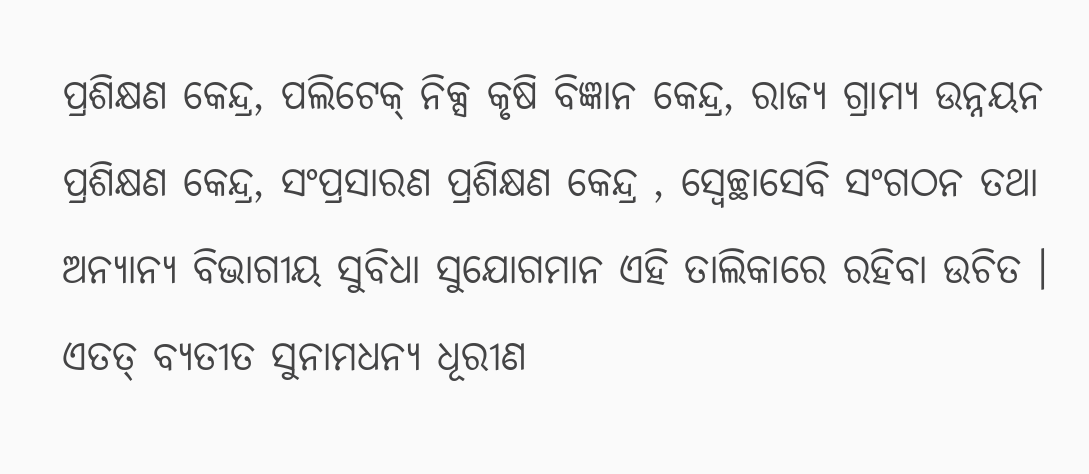ପ୍ରଶିକ୍ଷଣ କେନ୍ଦ୍ର, ପଲିଟେକ୍ ନିକ୍ସ କୃଷି ବିଜ୍ଞାନ କେନ୍ଦ୍ର, ରାଜ୍ୟ ଗ୍ରାମ୍ୟ ଉନ୍ନୟନ ପ୍ରଶିକ୍ଷଣ କେନ୍ଦ୍ର, ସଂପ୍ରସାରଣ ପ୍ରଶିକ୍ଷଣ କେନ୍ଦ୍ର , ସ୍ଵେଚ୍ଛାସେବି ସଂଗଠନ ତଥା ଅନ୍ୟାନ୍ୟ ବିଭାଗୀୟ ସୁବିଧା ସୁଯୋଗମାନ ଏହି ତାଲିକାରେ ରହିବା ଉଚିତ । ଏତତ୍ ବ୍ୟତୀତ ସୁନାମଧନ୍ୟ ଧୂରୀଣ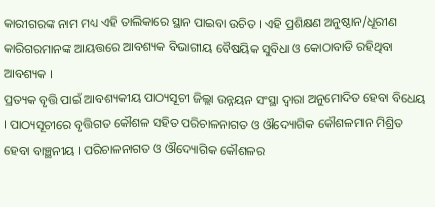କାରୀଗରଙ୍କ ନାମ ମଧ୍ୟ ଏହି ତାଲିକାରେ ସ୍ଥାନ ପାଇବା ଉଚିତ । ଏହି ପ୍ରଶିକ୍ଷଣ ଅନୁଷ୍ଠାନ/ଧୂରୀଣ କାରିଗରମାନଙ୍କ ଆୟତ୍ତରେ ଆବଶ୍ୟକ ବିଭାଗୀୟ ବୈଷୟିକ ସୁବିଧା ଓ କୋଠାବାଡି ରହିଥିବା ଆବଶ୍ୟକ ।
ପ୍ରତ୍ୟକ ବୃତ୍ତି ପାଇଁ ଆବଶ୍ୟକୀୟ ପାଠ୍ୟସୂଚୀ ଜିଲ୍ଲା ଉନ୍ନୟନ ସଂସ୍ଥା ଦ୍ଵାରା ଅନୁମୋଦିତ ହେବା ବିଧେୟ । ପାଠ୍ୟସୂଚୀରେ ବୃତ୍ତିଗତ କୌଶଳ ସହିତ ପରିଚାଳନାଗତ ଓ ଔଦ୍ୟୋଗିକ କୌଶଳମାନ ମିଶ୍ରିତ ହେବା ବାଞ୍ଛନୀୟ । ପରିଚାଳନାଗତ ଓ ଔଦ୍ୟୋଗିକ କୌଶଳର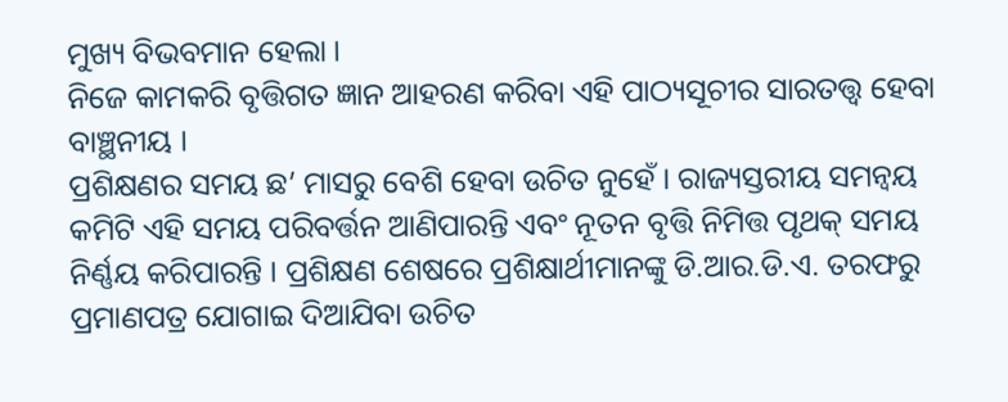ମୁଖ୍ୟ ବିଭବମାନ ହେଲା ।
ନିଜେ କାମକରି ବୃତ୍ତିଗତ ଜ୍ଞାନ ଆହରଣ କରିବା ଏହି ପାଠ୍ୟସୂଚୀର ସାରତତ୍ତ୍ଵ ହେବା ବାଞ୍ଛନୀୟ ।
ପ୍ରଶିକ୍ଷଣର ସମୟ ଛ’ ମାସରୁ ବେଶି ହେବା ଉଚିତ ନୁହେଁ । ରାଜ୍ୟସ୍ତରୀୟ ସମନ୍ଵୟ କମିଟି ଏହି ସମୟ ପରିବର୍ତ୍ତନ ଆଣିପାରନ୍ତି ଏବଂ ନୂତନ ବୃତ୍ତି ନିମିତ୍ତ ପୃଥକ୍ ସମୟ ନିର୍ଣ୍ଣୟ କରିପାରନ୍ତି । ପ୍ରଶିକ୍ଷଣ ଶେଷରେ ପ୍ରଶିକ୍ଷାର୍ଥୀମାନଙ୍କୁ ଡି.ଆର.ଡି.ଏ. ତରଫରୁ ପ୍ରମାଣପତ୍ର ଯୋଗାଇ ଦିଆଯିବା ଉଚିତ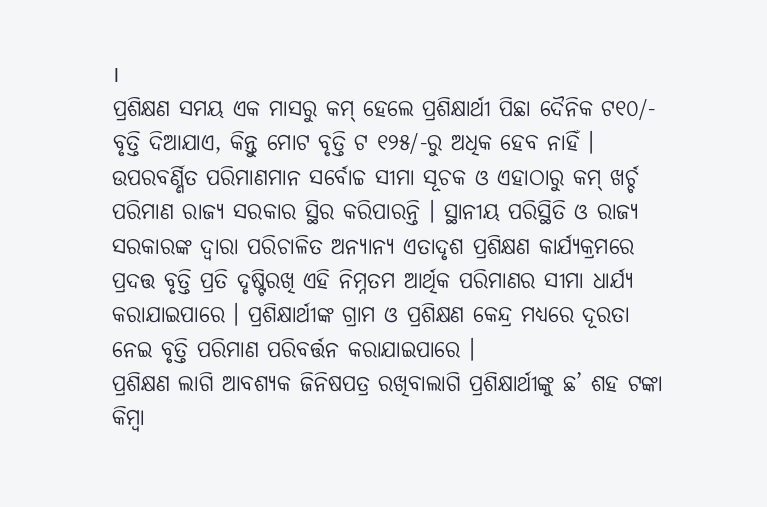।
ପ୍ରଶିକ୍ଷଣ ସମୟ ଏକ ମାସରୁ କମ୍ ହେଲେ ପ୍ରଶିକ୍ଷାର୍ଥୀ ପିଛା ଦୈନିକ ଟ୧୦/- ବୃତ୍ତି ଦିଆଯାଏ, କିନ୍ତୁ ମୋଟ ବୃତ୍ତି ଟ ୧୨୫/-ରୁ ଅଧିକ ହେବ ନାହିଁ ।
ଉପରବର୍ଣ୍ଣିତ ପରିମାଣମାନ ସର୍ବୋଚ୍ଚ ସୀମା ସୂଚକ ଓ ଏହାଠାରୁ କମ୍ ଖର୍ଚ୍ଚ ପରିମାଣ ରାଜ୍ୟ ସରକାର ସ୍ଥିର କରିପାରନ୍ତି । ସ୍ଥାନୀୟ ପରିସ୍ଥିତି ଓ ରାଜ୍ୟ ସରକାରଙ୍କ ଦ୍ଵାରା ପରିଚାଳିତ ଅନ୍ୟାନ୍ୟ ଏତାଦୃଶ ପ୍ରଶିକ୍ଷଣ କାର୍ଯ୍ୟକ୍ରମରେ ପ୍ରଦତ୍ତ ବୃତ୍ତି ପ୍ରତି ଦୃଷ୍ଟିରଖି ଏହି ନିମ୍ନତମ ଆର୍ଥିକ ପରିମାଣର ସୀମା ଧାର୍ଯ୍ୟ କରାଯାଇପାରେ । ପ୍ରଶିକ୍ଷାର୍ଥୀଙ୍କ ଗ୍ରାମ ଓ ପ୍ରଶିକ୍ଷଣ କେନ୍ଦ୍ର ମଧ୍ୟରେ ଦୂରତା ନେଇ ବୃତ୍ତି ପରିମାଣ ପରିବର୍ତ୍ତନ କରାଯାଇପାରେ ।
ପ୍ରଶିକ୍ଷଣ ଲାଗି ଆବଶ୍ୟକ ଜିନିଷପତ୍ର ରଖିବାଲାଗି ପ୍ରଶିକ୍ଷାର୍ଥୀଙ୍କୁ ଛ’ ଶହ ଟଙ୍କା କିମ୍ବା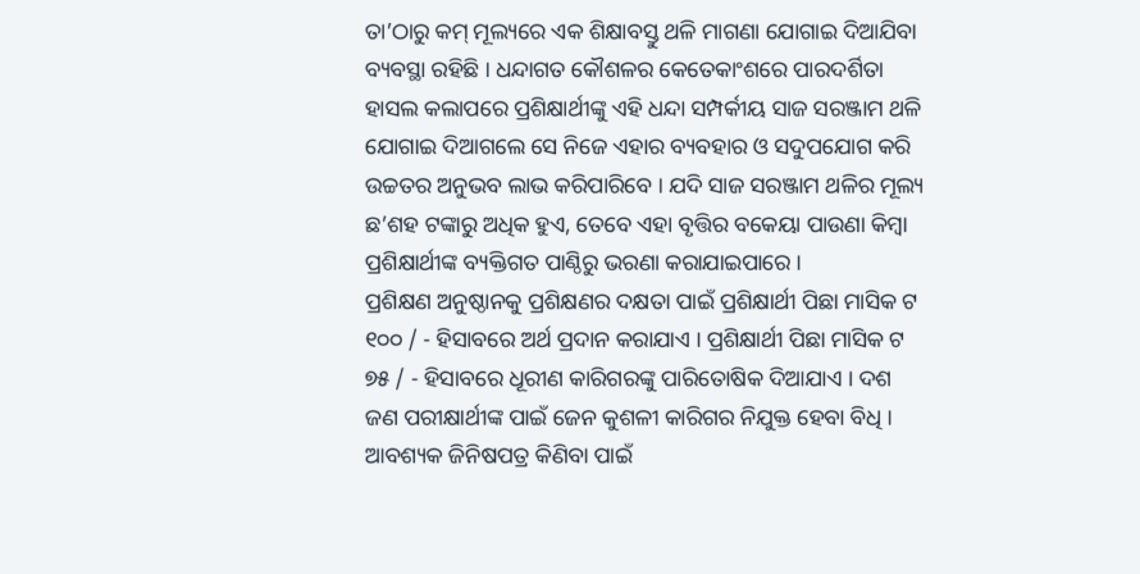ତା’ଠାରୁ କମ୍ ମୂଲ୍ୟରେ ଏକ ଶିକ୍ଷାବସ୍ତୁ ଥଳି ମାଗଣା ଯୋଗାଇ ଦିଆଯିବା ବ୍ୟବସ୍ଥା ରହିଛି । ଧନ୍ଦାଗତ କୌଶଳର କେତେକାଂଶରେ ପାରଦର୍ଶିତା ହାସଲ କଲାପରେ ପ୍ରଶିକ୍ଷାର୍ଥୀଙ୍କୁ ଏହି ଧନ୍ଦା ସମ୍ପର୍କୀୟ ସାଜ ସରଞ୍ଜାମ ଥଳି ଯୋଗାଇ ଦିଆଗଲେ ସେ ନିଜେ ଏହାର ବ୍ୟବହାର ଓ ସଦୁପଯୋଗ କରି ଉଚ୍ଚତର ଅନୁଭବ ଲାଭ କରିପାରିବେ । ଯଦି ସାଜ ସରଞ୍ଜାମ ଥଳିର ମୂଲ୍ୟ ଛ’ଶହ ଟଙ୍କାରୁ ଅଧିକ ହୁଏ, ତେବେ ଏହା ବୃତ୍ତିର ବକେୟା ପାଉଣା କିମ୍ବା ପ୍ରଶିକ୍ଷାର୍ଥୀଙ୍କ ବ୍ୟକ୍ତିଗତ ପାଣ୍ଠିରୁ ଭରଣା କରାଯାଇପାରେ ।
ପ୍ରଶିକ୍ଷଣ ଅନୁଷ୍ଠାନକୁ ପ୍ରଶିକ୍ଷଣର ଦକ୍ଷତା ପାଇଁ ପ୍ରଶିକ୍ଷାର୍ଥୀ ପିଛା ମାସିକ ଟ ୧୦୦ / - ହିସାବରେ ଅର୍ଥ ପ୍ରଦାନ କରାଯାଏ । ପ୍ରଶିକ୍ଷାର୍ଥୀ ପିଛା ମାସିକ ଟ ୭୫ / - ହିସାବରେ ଧୂରୀଣ କାରିଗରଙ୍କୁ ପାରିତୋଷିକ ଦିଆଯାଏ । ଦଶ ଜଣ ପରୀକ୍ଷାର୍ଥୀଙ୍କ ପାଇଁ ଜେନ କୁଶଳୀ କାରିଗର ନିଯୁକ୍ତ ହେବା ବିଧି । ଆବଶ୍ୟକ ଜିନିଷପତ୍ର କିଣିବା ପାଇଁ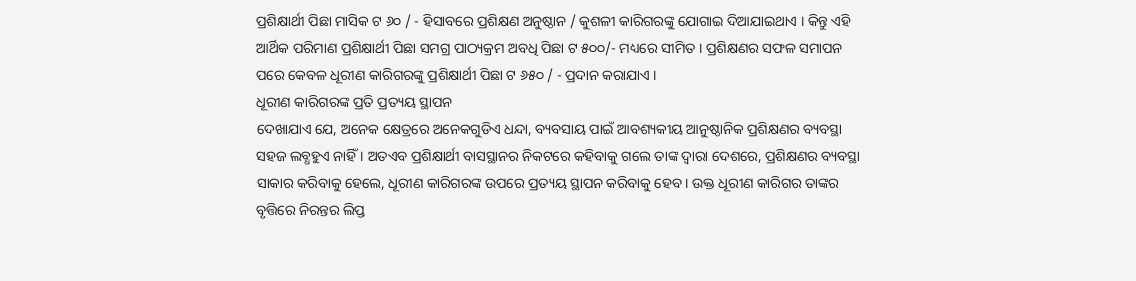ପ୍ରଶିକ୍ଷାର୍ଥୀ ପିଛା ମାସିକ ଟ ୬୦ / - ହିସାବରେ ପ୍ରଶିକ୍ଷଣ ଅନୁଷ୍ଠାନ / କୁଶଳୀ କାରିଗରଙ୍କୁ ଯୋଗାଇ ଦିଆଯାଇଥାଏ । କିନ୍ତୁ ଏହି ଆର୍ଥିକ ପରିମାଣ ପ୍ରଶିକ୍ଷାର୍ଥୀ ପିଛା ସମଗ୍ର ପାଠ୍ୟକ୍ରମ ଅବଧି ପିଛା ଟ ୫୦୦/- ମଧ୍ୟରେ ସୀମିତ । ପ୍ରଶିକ୍ଷଣର ସଫଳ ସମାପନ ପରେ କେବଳ ଧୂରୀଣ କାରିଗରଙ୍କୁ ପ୍ରଶିକ୍ଷାର୍ଥୀ ପିଛା ଟ ୬୫୦ / - ପ୍ରଦାନ କରାଯାଏ ।
ଧୂରୀଣ କାରିଗରଙ୍କ ପ୍ରତି ପ୍ରତ୍ୟୟ ସ୍ଥାପନ
ଦେଖାଯାଏ ଯେ, ଅନେକ କ୍ଷେତ୍ରରେ ଅନେକଗୁଡିଏ ଧନ୍ଦା, ବ୍ୟବସାୟ ପାଇଁ ଆବଶ୍ୟକୀୟ ଆନୁଷ୍ଠାନିକ ପ୍ରଶିକ୍ଷଣର ବ୍ୟବସ୍ଥା ସହଜ ଲବ୍ଧହୁଏ ନାହିଁ । ଅତଏବ ପ୍ରଶିକ୍ଷାର୍ଥୀ ବାସସ୍ଥାନର ନିକଟରେ କହିବାକୁ ଗଲେ ତାଙ୍କ ଦ୍ଵାରା ଦେଶରେ, ପ୍ରଶିକ୍ଷଣର ବ୍ୟବସ୍ଥା ସାକାର କରିବାକୁ ହେଲେ, ଧୂରୀଣ କାରିଗରଙ୍କ ଉପରେ ପ୍ରତ୍ୟୟ ସ୍ଥାପନ କରିବାକୁ ହେବ । ଉକ୍ତ ଧୂରୀଣ କାରିଗର ତାଙ୍କର ବୃତ୍ତିରେ ନିରନ୍ତର ଲିପ୍ତ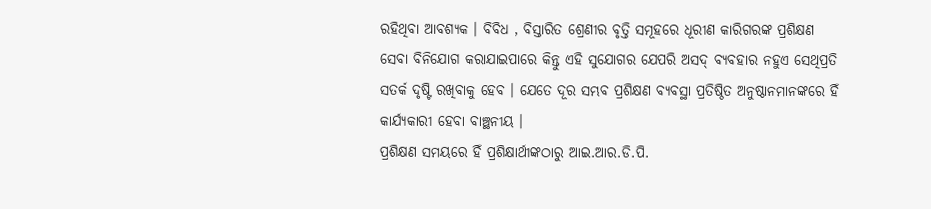ରହିଥିବା ଆବଶ୍ୟକ । ବିବିଧ , ବିସ୍ତାରିତ ଶ୍ରେଣୀର ବୃତ୍ତି ସମୂହରେ ଧୂରୀଣ କାରିଗରଙ୍କ ପ୍ରଶିକ୍ଷଣ ସେବା ବିନିଯୋଗ କରାଯାଇପାରେ କିନ୍ତୁ ଏହି ସୁଯୋଗର ଯେପରି ଅସଦ୍ ବ୍ୟବହାର ନହୁଏ ସେଥିପ୍ରତି ସତର୍କ ଦୃଷ୍ଟି ରଖିବାକୁ ହେବ । ଯେତେ ଦୂର ସମ୍ଭବ ପ୍ରଶିକ୍ଷଣ ବ୍ୟବସ୍ଥା ପ୍ରତିଷ୍ଠିତ ଅନୁଷ୍ଠାନମାନଙ୍କରେ ହିଁ କାର୍ଯ୍ୟକାରୀ ହେବା ବାଞ୍ଛନୀୟ ।
ପ୍ରଶିକ୍ଷଣ ସମୟରେ ହିଁ ପ୍ରଶିକ୍ଷାର୍ଥୀଙ୍କଠାରୁ ଆଇ.ଆର.ଡି.ପି.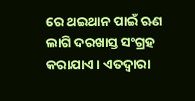ରେ ଥଇଥାନ ପାଇଁ ଋଣ ଲାଗି ଦରଖାସ୍ତ ସଂଗ୍ରହ କରାଯାଏ । ଏତଦ୍ୱାରା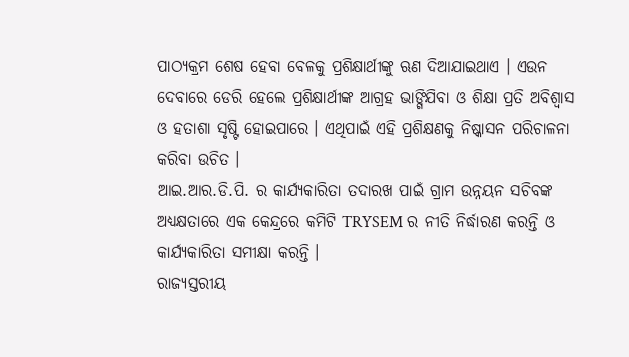ପାଠ୍ୟକ୍ରମ ଶେଷ ହେବା ବେଳକୁ ପ୍ରଶିକ୍ଷାର୍ଥୀଙ୍କୁ ଋଣ ଦିଆଯାଇଥାଏ । ଏଉନ ଦେବାରେ ଡେରି ହେଲେ ପ୍ରଶିକ୍ଷାର୍ଥୀଙ୍କ ଆଗ୍ରହ ଭାଙ୍ଗିଯିବା ଓ ଶିକ୍ଷା ପ୍ରତି ଅବିଶ୍ଵାସ ଓ ହତାଶା ସୃଷ୍ଟି ହୋଇପାରେ । ଏଥିପାଇଁ ଏହି ପ୍ରଶିକ୍ଷଣକୁ ନିଷ୍କାସନ ପରିଚାଳନା କରିବା ଉଚିତ ।
ଆଇ.ଆର.ଡି.ପି. ର କାର୍ଯ୍ୟକାରିତା ତଦାରଖ ପାଇଁ ଗ୍ରାମ ଉନ୍ନୟନ ସଚିବଙ୍କ ଅଧ୍ୟକ୍ଷତାରେ ଏକ କେନ୍ଦ୍ରରେ କମିଟି TRYSEM ର ନୀତି ନିର୍ଦ୍ଧାରଣ କରନ୍ତି ଓ କାର୍ଯ୍ୟକାରିତା ସମୀକ୍ଷା କରନ୍ତି ।
ରାଜ୍ୟସ୍ତରୀୟ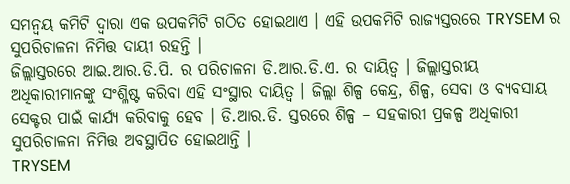ସମନ୍ଵୟ କମିଟି ଦ୍ଵାରା ଏକ ଉପକମିଟି ଗଠିତ ହୋଇଥାଏ । ଏହି ଉପକମିଟି ରାଜ୍ୟସ୍ତରରେ TRYSEM ର ସୁପରିଚାଳନା ନିମିତ୍ତ ଦାୟୀ ରହନ୍ତି ।
ଜିଲ୍ଲାସ୍ତରରେ ଆଇ.ଆର.ଡି.ପି. ର ପରିଚାଳନା ଡି.ଆର.ଡି.ଏ. ର ଦାୟିତ୍ଵ । ଜିଲ୍ଲାସ୍ତରୀୟ ଅଧିକାରୀମାନଙ୍କୁ ସଂଶ୍ଳିଷ୍ଟ କରିବା ଏହି ସଂସ୍ଥାର ଦାୟିତ୍ଵ । ଜିଲ୍ଲା ଶିଳ୍ପ କେନ୍ଦ୍ର, ଶିଳ୍ପ, ସେବା ଓ ବ୍ୟବସାୟ ସେକ୍ଟର ପାଇଁ କାର୍ଯ୍ୟ କରିବାକୁ ହେବ । ଡି.ଆର.ଡି. ସ୍ତରରେ ଶିଳ୍ପ – ସହକାରୀ ପ୍ରକଳ୍ପ ଅଧିକାରୀ ସୁପରିଚାଳନା ନିମିତ୍ତ ଅବସ୍ଥାପିତ ହୋଇଥାନ୍ତି ।
TRYSEM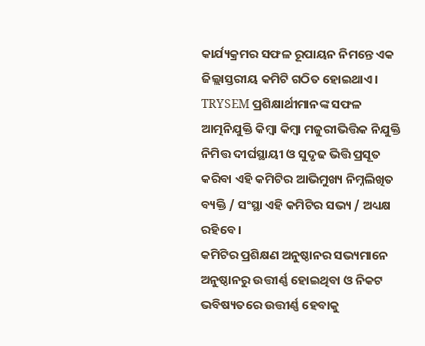କାର୍ଯ୍ୟକ୍ରମର ସଫଳ ରୂପାୟନ ନିମନ୍ତେ ଏକ ଜିଲ୍ଲାସ୍ତରୀୟ କମିଟି ଗଠିତ ହୋଇଥାଏ । TRYSEM ପ୍ରଶିକ୍ଷାର୍ଥୀମାନଙ୍କ ସଫଳ ଆତ୍ମନିଯୁକ୍ତି କିମ୍ବା କିମ୍ବା ମଜୁରୀଭିତ୍ତିକ ନିଯୁକ୍ତି ନିମିତ୍ତ ଦୀର୍ଘସ୍ଥାୟୀ ଓ ସୁଦୃଢ ଭିତ୍ତି ପ୍ରସୂତ କରିବା ଏହି କମିଟିର ଆଭିମୁଖ୍ୟ ନିମ୍ନଲିଖିତ ବ୍ୟକ୍ତି / ସଂସ୍ଥା ଏହି କମିଟିର ସଭ୍ୟ / ଅଧ୍ୟକ୍ଷ ରହିବେ ।
କମିଟିର ପ୍ରଶିକ୍ଷଣ ଅନୁଷ୍ଠାନର ସଭ୍ୟମାନେ ଅନୁଷ୍ଠାନରୁ ଉତ୍ତୀର୍ଣ୍ଣ ହୋଇଥିବା ଓ ନିକଟ ଭବିଷ୍ୟତରେ ଉତ୍ତୀର୍ଣ୍ଣ ହେବାକୁ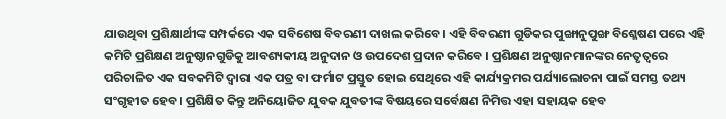ଯାଉଥିବା ପ୍ରଶିକ୍ଷାର୍ଥୀଙ୍କ ସମ୍ପର୍କରେ ଏକ ସବିଶେଷ ବିବରଣୀ ଦାଖଲ କରିବେ । ଏହି ବିବରଣୀ ଗୁଡିକର ପୁଙ୍ଖାନୁପୁଙ୍ଖ ବିଶ୍ଳେଷଣ ପରେ ଏହି କମିଟି ପ୍ରଶିକ୍ଷଣ ଅନୁଷ୍ଠାନଗୁଡିକୁ ଆବଶ୍ୟକୀୟ ଅନୁଦାନ ଓ ଉପଦେଶ ପ୍ରଦାନ କରିବେ । ପ୍ରଶିକ୍ଷଣ ଅନୁଷ୍ଠାନମାନଙ୍କର ନେତୃତ୍ଵରେ ପରିଚାଳିତ ଏକ ସବକମିଟି ଦ୍ଵାରା ଏକ ପତ୍ର ବା ଫର୍ମାଟ ପ୍ରସ୍ତୁତ ହୋଇ ସେଥିରେ ଏହି କାର୍ଯ୍ୟକ୍ରମର ପର୍ଯ୍ୟାଲୋଚନା ପାଇଁ ସମସ୍ତ ତଥ୍ୟ ସଂଗୃହୀତ ହେବ । ପ୍ରଶିକ୍ଷିତ କିନ୍ତୁ ଅନିୟୋଜିତ ଯୁବକ ଯୁବତୀଙ୍କ ବିଷୟରେ ସର୍ବେକ୍ଷଣ ନିମିତ୍ତ ଏହା ସହାୟକ ହେବ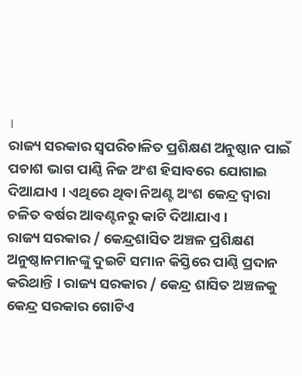।
ରାଜ୍ୟ ସରକାର ସ୍ଵପରିଚାଳିତ ପ୍ରଶିକ୍ଷଣ ଅନୁଷ୍ଠାନ ପାଇଁ ପଚାଶ ଭାଗ ପାଣ୍ଠି ନିଜ ଅଂଶ ହିସାବରେ ଯୋଗାଇ ଦିଆଯାଏ । ଏଥିରେ ଥିବା ନିଅଣ୍ଟ ଅଂଶ କେନ୍ଦ୍ର ଦ୍ଵାରା ଚଳିତ ବର୍ଷର ଆବଣ୍ଟନରୁ କାଟି ଦିଆଯାଏ ।
ରାଜ୍ୟ ସରକାର / କେନ୍ଦ୍ରଶାସିତ ଅଞ୍ଚଳ ପ୍ରଶିକ୍ଷଣ ଅନୁଷ୍ଠାନମାନଙ୍କୁ ଦୁଇଟି ସମାନ କିସ୍ତିରେ ପାଣ୍ଠି ପ୍ରଦାନ କରିଥାନ୍ତି । ରାଜ୍ୟ ସରକାର / କେନ୍ଦ୍ର ଶାସିତ ଅଞ୍ଚଳକୁ କେନ୍ଦ୍ର ସରକାର ଗୋଟିଏ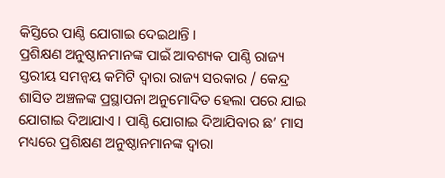କିସ୍ତିରେ ପାଣ୍ଠି ଯୋଗାଇ ଦେଇଥାନ୍ତି ।
ପ୍ରଶିକ୍ଷଣ ଅନୁଷ୍ଠାନମାନଙ୍କ ପାଇଁ ଆବଶ୍ୟକ ପାଣ୍ଠି ରାଜ୍ୟ ସ୍ତରୀୟ ସମନ୍ଵୟ କମିଟି ଦ୍ଵାରା ରାଜ୍ୟ ସରକାର / କେନ୍ଦ୍ର ଶାସିତ ଅଞ୍ଚଳଙ୍କ ପ୍ରସ୍ଥାପନା ଅନୁମୋଦିତ ହେଲା ପରେ ଯାଇ ଯୋଗାଇ ଦିଆଯାଏ । ପାଣ୍ଠି ଯୋଗାଇ ଦିଆଯିବାର ଛ’ ମାସ ମଧ୍ୟରେ ପ୍ରଶିକ୍ଷଣ ଅନୁଷ୍ଠାନମାନଙ୍କ ଦ୍ଵାରା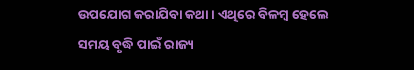ଉପଯୋଗ କରାଯିବା କଥା । ଏଥିରେ ବିଳମ୍ବ ହେଲେ ସମୟ ବୃଦ୍ଧି ପାଇଁ ରାଜ୍ୟ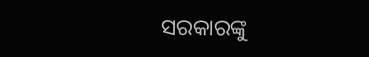ସରକାରଙ୍କୁ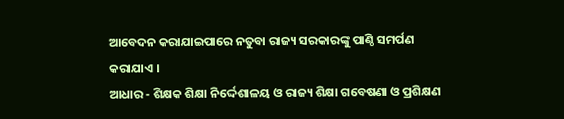ଆବେଦନ କରାଯାଇପାରେ ନତୁବା ରାଜ୍ୟ ସରକାରଙ୍କୁ ପାଣ୍ଠି ସମର୍ପଣ କରାଯାଏ ।
ଆଧାର - ଶିକ୍ଷକ ଶିକ୍ଷା ନିର୍ଦ୍ଦେଶାଳୟ ଓ ରାଜ୍ୟ ଶିକ୍ଷା ଗବେଷଣା ଓ ପ୍ରଶିକ୍ଷଣ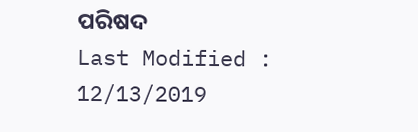ପରିଷଦ
Last Modified : 12/13/2019